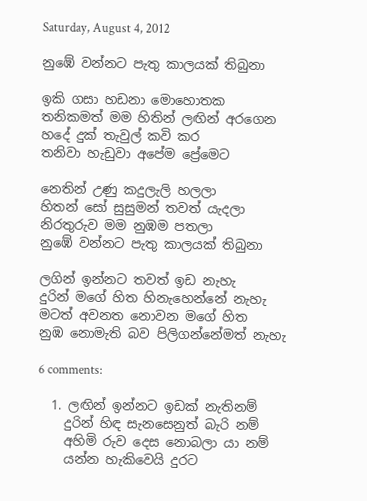Saturday, August 4, 2012

නුඹේ වන්නට පැතු කාලයක් තිබුනා

ඉකි ගසා හඩනා මොහොතක
තනිකමත් මම හිතින් ලඟින් අරගෙන
හදේ දුක් තැවුල් කවි කර
තනිවා හැඩුවා අපේම ප්‍රේමෙට

නෙතින් උණු කදුලැලි හලලා
හිතන් සෝ සුසුමන් තවත් යැදලා
නිරතුරුව මම නුඹම පතලා
නුඹේ වන්නට පැතු කාලයක් තිබුනා

ලගින් ඉන්නට තවත් ඉඩ නැහැ
දුරින් මගේ හිත හිනැහෙන්නේ නැහැ
මටත් අවනත නොවන මගේ හිත
නුඹ නොමැති බව පිලිගන්නේමත් නැහැ

6 comments:

  1. ලඟින් ඉන්නට ඉඩක් නැතිනම්
    දුරින් හිඳ සැනසෙනුත් බැරි නම්
    අහිමි රුව දෙස නොබලා යා නම්
    යන්න හැකිවෙයි දුරට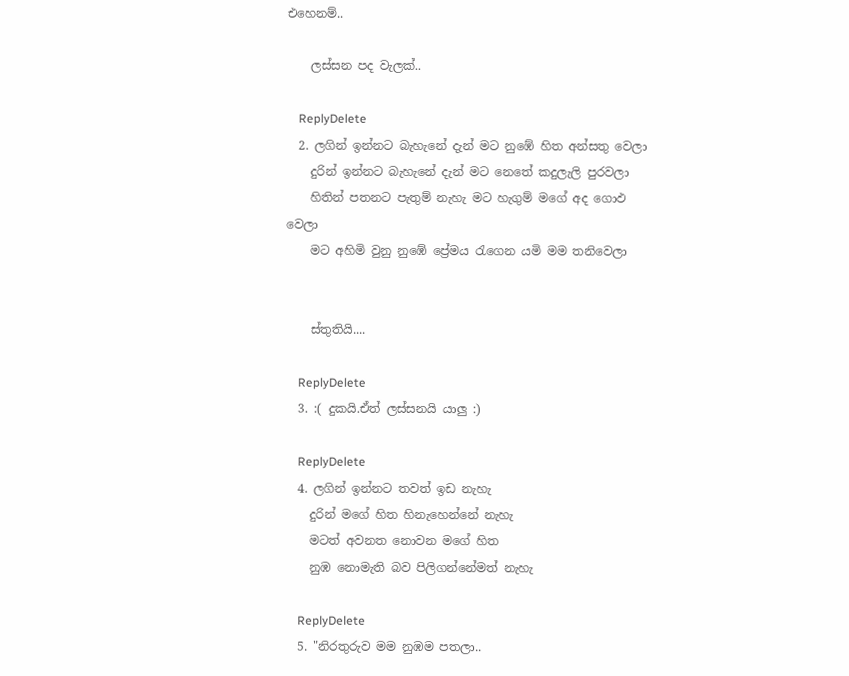එහෙනම්..

    ලස්සන පද වැලක්..

    ReplyDelete
  2. ලගින් ඉන්නට බැහැනේ දැන් මට නුඹේ හිත අන්සතු වෙලා
    දුරින් ඉන්නට බැහැනේ දැන් මට නෙතේ කදුලැලි පුරවලා
    හිතින් පතනට පැතුම් නැහැ මට හැගුම් මගේ අද ගොඵ වෙලා
    මට අහිමි වුනු නුඹේ ප්‍රේමය රැගෙන යමි මම තනිවෙලා


    ස්තුතියි....

    ReplyDelete
  3. :( දුකයි.ඒත් ලස්සනයි යාලු :)

    ReplyDelete
  4. ලගින් ඉන්නට තවත් ඉඩ නැහැ
    දුරින් මගේ හිත හිනැහෙන්නේ නැහැ
    මටත් අවනත නොවන මගේ හිත
    නුඹ නොමැති බව පිලිගන්නේමත් නැහැ

    ReplyDelete
  5. "නිරතුරුව මම නුඹම පතලා..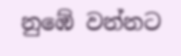නුඹේ වන්නට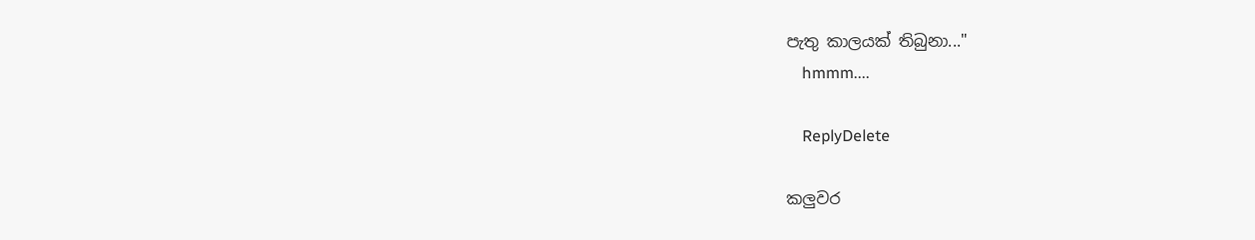පැතු කාලයක් තිබුනා..."
    hmmm....

    ReplyDelete

කලුවර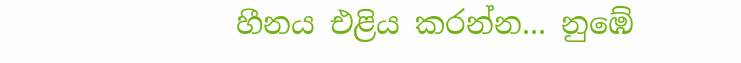හීනය එළිය කරන්න... නුඹේ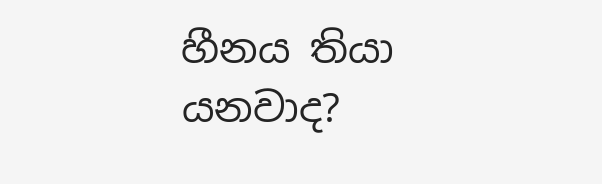හීනය තියා යනවාද?